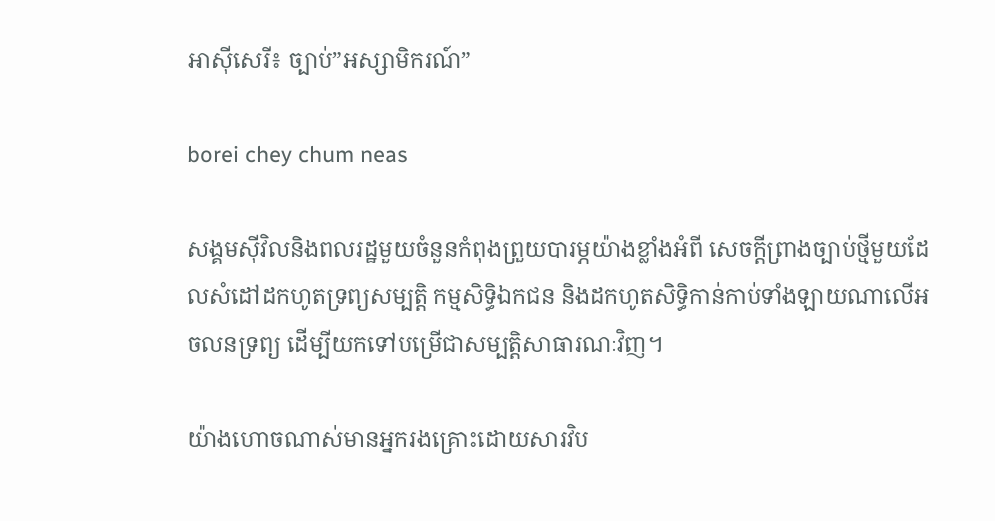អាស៊ីសេរី៖ ច្បាប់”អស្សាមិករណ៍”

borei chey chum neas

សង្គមស៊ីវិលនិងពលរដ្ឋមួយចំនួនកំពុងព្រួយបារម្ភយ៉ាងខ្លាំងអំពី សេចក្តីព្រាងច្បាប់ថ្មីមួយដែលសំដៅដកហូតទ្រព្យសម្បត្តិ កម្មសិទ្ធិឯកជន និងដកហូតសិទ្ធិកាន់កាប់ទាំងឡាយណាលើអចលនទ្រព្យ ដើម្បីយកទៅបម្រើជាសម្បត្តិសាធារណៈវិញ។

យ៉ាងហោចណាស់មានអ្នករងគ្រោះដោយសារវិប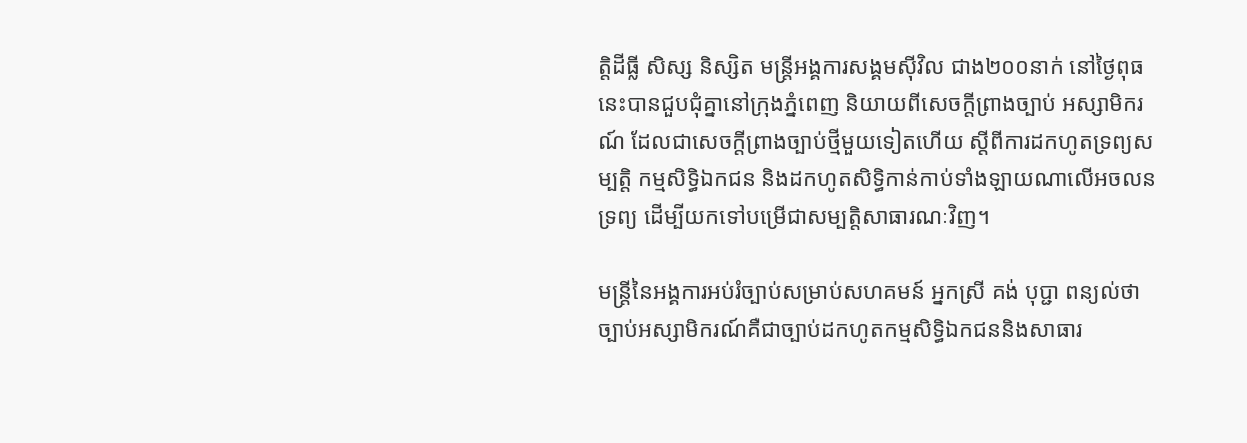ត្តិដីធ្លី សិស្ស និស្សិត មន្ត្រីអង្គការសង្គមស៊ីវិល ជាង២០០នាក់ នៅថ្ងៃពុធនេះបានជួបជុំគ្នានៅក្រុងភ្នំពេញ និយាយពីសេចក្តីព្រាងច្បាប់ អស្សាមិករណ៍ ដែលជាសេចក្តីព្រាងច្បាប់ថ្មីមួយទៀតហើយ ស្តីពីការដកហូតទ្រព្យសម្បត្តិ កម្មសិទ្ធិឯកជន និងដកហូតសិទ្ធិកាន់កាប់ទាំងឡាយណាលើអចលនទ្រព្យ ដើម្បីយកទៅបម្រើជាសម្បត្តិសាធារណៈវិញ។

មន្រ្តីនៃអង្គការអប់រំច្បាប់សម្រាប់សហគមន៍ អ្នកស្រី គង់ បុប្ជា ពន្យល់ថា ច្បាប់អស្សាមិករណ៍គឺជាច្បាប់ដកហូតកម្មសិទ្ធិឯកជននិងសាធារ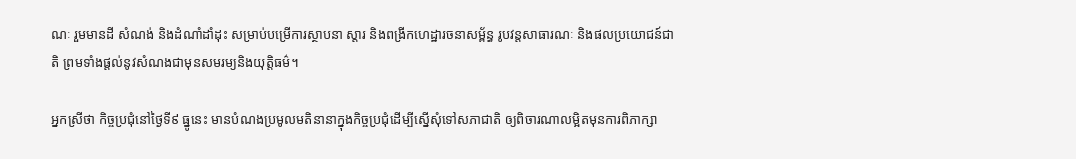ណៈ រួមមានដី សំណង់ និងដំណាំដាំដុះ សម្រាប់បម្រើការស្ថាបនា ស្តារ និងពង្រីកហេដ្ឋារចនាសម្ព័ន្ធ រូបវន្តសាធារណៈ និងផលប្រយោជន៍ជាតិ ព្រមទាំងផ្តល់នូវសំណងជាមុនសមរម្យនិងយុត្តិធម៌។

អ្នកស្រីថា កិច្ចប្រជុំនៅថ្ងៃទី៩ ធ្នូនេះ មានបំណងប្រមូលមតិនានាក្នុងកិច្ចប្រជុំដើម្បីស្នើសុំទៅសភាជាតិ ឲ្យពិចារណាលម្អិតមុនការពិភាក្សា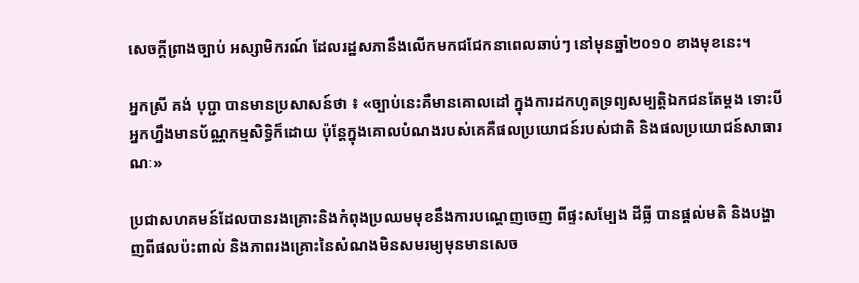សេចក្តីព្រាងច្បាប់ អស្សាមិករណ៍ ដែលរដ្ឋសភានឹងលើកមកជជែកនាពេលឆាប់ៗ នៅមុនឆ្នាំ២០១០ ខាងមុខនេះ។

អ្នកស្រី គង់ បុប្ជា បានមានប្រសាសន៍ថា ៖ «ច្បាប់នេះគឺមានគោលដៅ ក្នុងការដកហូតទ្រព្យសម្បត្តិឯកជនតែម្ដង ទោះបីអ្នកហ្នឹងមានប័ណ្ណកម្មសិទ្ធិក៏ដោយ ប៉ុន្តែក្នុងគោលបំណងរបស់គេគឺផលប្រយោជន៍របស់ជាតិ និងផលប្រយោជន៍សាធារណៈ»

ប្រជាសហគមន៍ដែលបានរងគ្រោះនិងកំពុងប្រឈមមុខនឹងការបណ្តេញចេញ ពីផ្ទះសម្បែង ដីធ្លី បានផ្តល់មតិ និងបង្ហាញពីផលប៉ះពាល់ និងភាពរងគ្រោះនៃសំណងមិនសមរម្យមុនមានសេច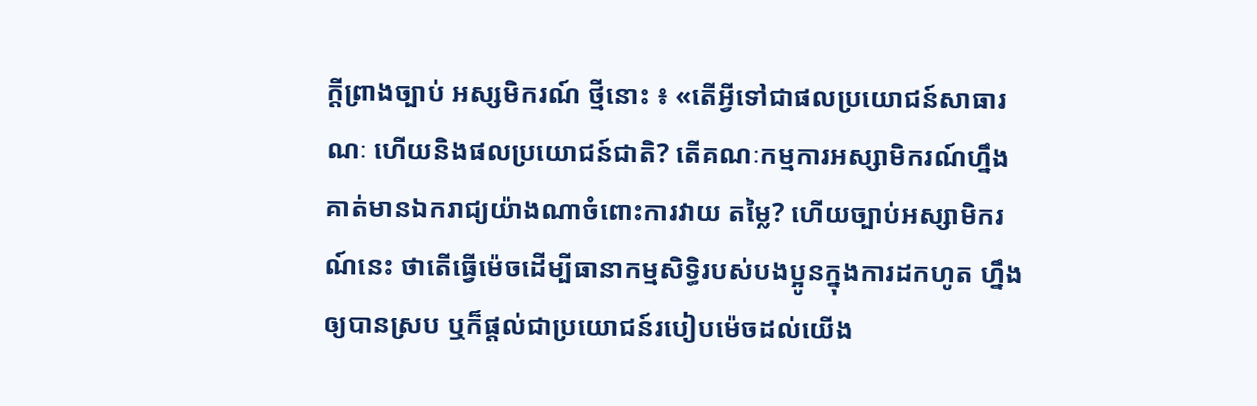ក្តីព្រាងច្បាប់ អស្សមិករណ៍ ថ្មីនោះ ៖ «តើអ្វីទៅជាផលប្រយោជន៍សាធារណៈ ហើយនិងផលប្រយោជន៍ជាតិ? តើគណៈកម្មការអស្សាមិករណ៍ហ្នឹងគាត់មានឯករាជ្យយ៉ាងណាចំពោះការវាយ តម្លៃ? ហើយច្បាប់អស្សាមិករណ៍នេះ ថាតើធ្វើម៉េចដើម្បីធានាកម្មសិទ្ធិរបស់បងប្អូនក្នុងការដកហូត ហ្នឹងឲ្យបានស្រប ឬក៏ផ្ដល់ជាប្រយោជន៍របៀបម៉េចដល់យើង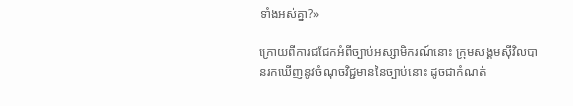ទាំងអស់គ្នា?»

ក្រោយពីការជជែកអំពីច្បាប់អស្សាមិករណ៍នោះ ក្រុមសង្គមស៊ីវិលបានរកឃើញនូវចំណុចវិជ្ជមាននៃច្បាប់នោះ ដូចជាកំណត់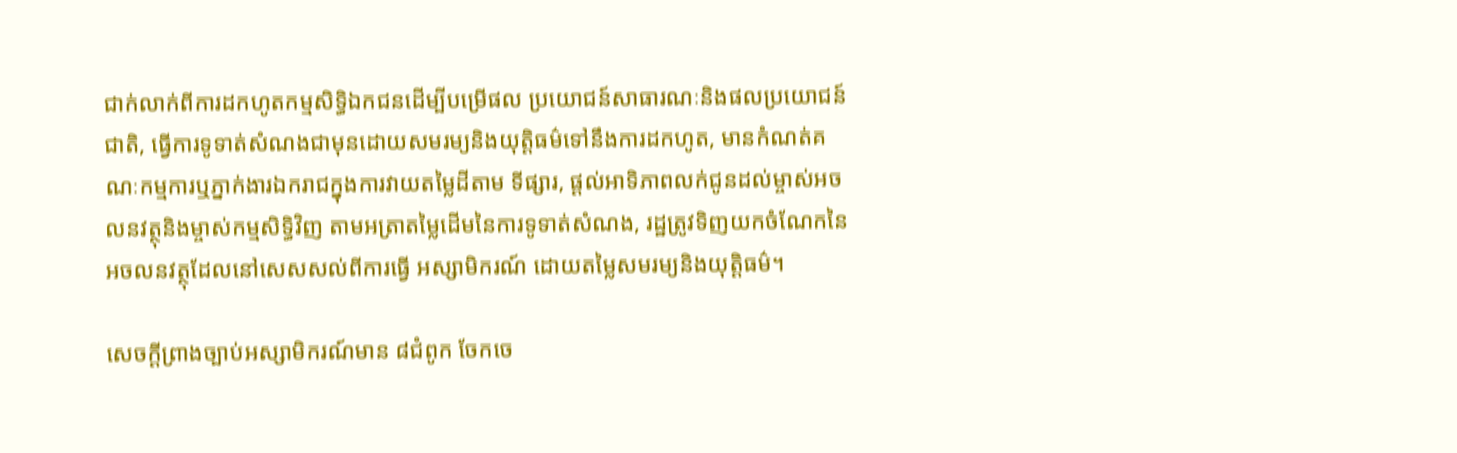ជាក់លាក់ពីការដកហូតកម្មសិទ្ធិឯកជនដើម្បីបម្រើផល ប្រយោជន៍សាធារណៈនិងផលប្រយោជន៍ជាតិ, ធ្វើការទូទាត់សំណងជាមុនដោយសមរម្យនិងយុត្តិធម៌ទៅនឹងការដកហូត, មានកំណត់គណៈកម្មការឬភ្នាក់ងារឯករាជក្នុងការវាយតម្លៃដីតាម ទីផ្សារ, ផ្តល់អាទិភាពលក់ជូនដល់ម្ចាស់អចលនវត្ថុនិងម្ចាស់កម្មសិទ្ធិវិញ តាមអត្រាតម្លៃដើមនៃការទូទាត់សំណង, រដ្ឋត្រូវទិញយកចំណែកនៃអចលនវត្ថុដែលនៅសេសសល់ពីការធ្វើ អស្សាមិករណ៍ ដោយតម្លៃសមរម្យនិងយុត្តិធម៌។

សេចក្តីព្រាងច្បាប់អស្សាមិករណ៍មាន ៨ជំពូក ចែកចេ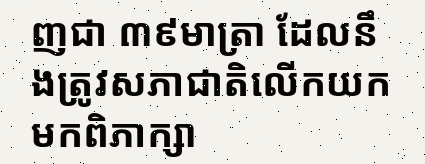ញជា ៣៩មាត្រា ដែលនឹងត្រូវសភាជាតិលើកយកមកពិភាក្សា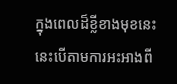ក្នុងពេលដ៏ខ្លីខាងមុខនេះ នេះបើតាមការអះអាងពី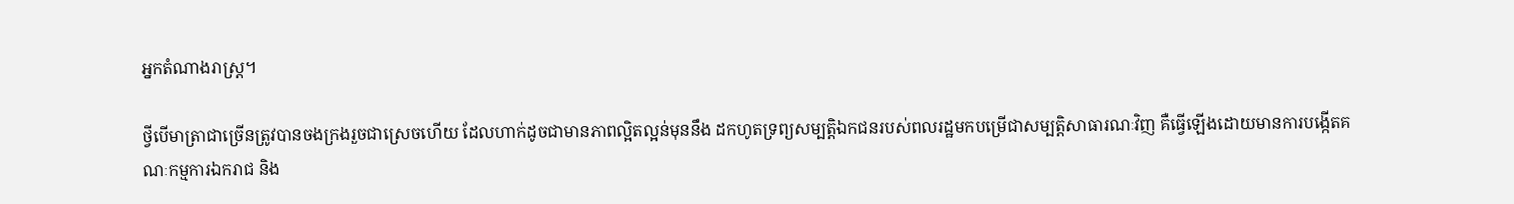អ្នកតំណាងរាស្ត្រ។

ថ្វីបើមាត្រាជាច្រើនត្រូវបានចងក្រងរួចជាស្រេចហើយ ដែលហាក់ដូចជាមានភាពល្អិតល្អន់មុននឹង ដកហូតទ្រព្យសម្បត្តិឯកជនរបស់ពលរដ្ឋមកបម្រើជាសម្បត្តិសាធារណៈវិញ គឺធ្វើឡើងដោយមានការបង្កើតគណៈកម្មការឯករាជ និង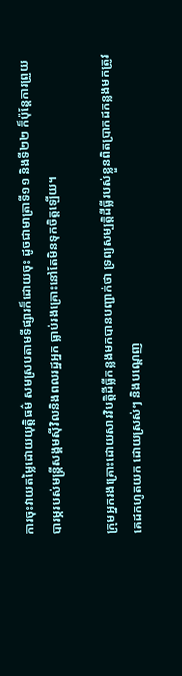ការចុះវាយតម្លៃដោយយុត្តិធម៌ សមស្របតាមទីផ្សារក៏ដោយចុះ ដូចជាមាត្រាទី១១ និងទី២២ ក៏ប៉ុន្តែការព្រួយបារម្ភរបស់មន្ត្រីសង្គមស៊ីវិលនិងពលរដ្ឋអ្នក ធ្លាប់រងគ្រោះនៅតែមិនទុកចិត្តឡើយ។

ក្រុមអ្នករងគ្រោះដោយសារវិបត្តិដីធ្លីកន្លងមកបានបញ្ជាក់ថា ទ្រព្យសម្បតិ្តដីធ្លីរបស់ខ្លួនពិតប្រាកដកន្លងមកត្រូវគេដកហូតយក ដោយស្រស់ៗ និងបណ្តេញ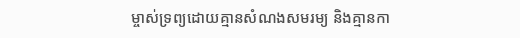ម្ចាស់ទ្រព្យដោយគ្មានសំណងសមរម្យ និងគ្មានកា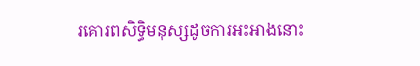រគោរពសិទ្ធិមនុស្សដូចការអះអាងនោះ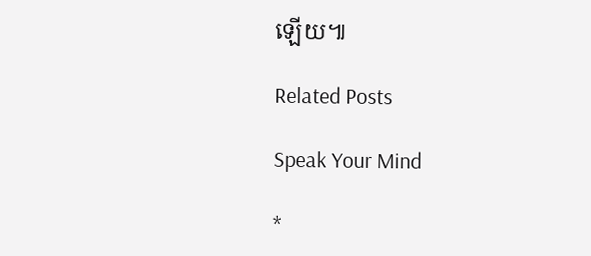ឡើយ៕

Related Posts

Speak Your Mind

*